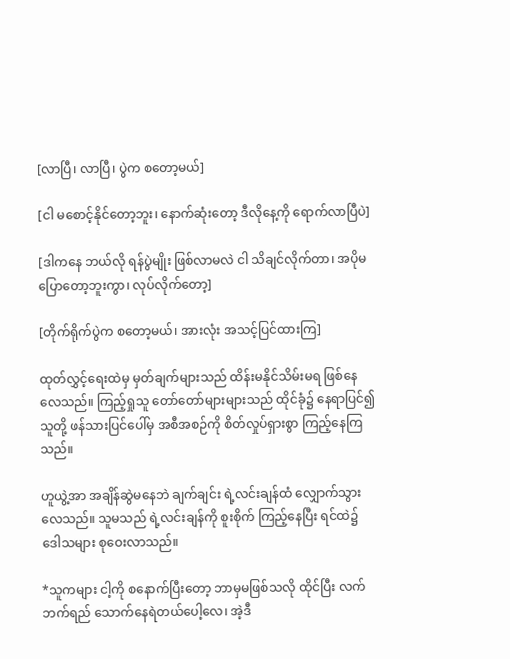[လာပြီ၊ လာပြီ၊ ပွဲက စတော့မယ်]

[ငါ မစောင့်နိုင်တော့ဘူး၊ နောက်ဆုံးတော့ ဒီလိုနေ့ကို ရောက်လာပြီပဲ]

[ဒါကနေ ဘယ်လို ရန်ပွဲမျိုး ဖြစ်လာမလဲ ငါ သိချင်လိုက်တာ၊ အပိုမပြောတော့ဘူးကွာ၊ လုပ်လိုက်တော့]

[တိုက်ရိုက်ပွဲက စတော့မယ်၊ အားလုံး အသင့်ပြင်ထားကြ]

ထုတ်လွှင့်ရေးထဲမှ မှတ်ချက်များသည် ထိန်းမနိုင်သိမ်းမရ ဖြစ်နေလေသည်။ ကြည့်ရှုသူ တော်တော်များများသည် ထိုင်ခုံ၌ နေရာပြင်၍ သူတို့ ဖန်သားပြင်ပေါ်မှ အစီအစဉ်ကို စိတ်လှုပ်ရှားစွာ ကြည့်နေကြသည်။

ဟူယွဲ့အာ အချိန်ဆွဲမနေဘဲ ချက်ချင်း ရဲ့လင်းချန်ထံ လျှောက်သွားလေသည်။ သူမသည် ရဲ့လင်းချန်ကို စူးစိုက် ကြည့်နေပြီး ရင်ထဲ၌ ဒေါသများ စုဝေးလာသည်။

*သူကများ ငါ့ကို စနောက်ပြီးတော့ ဘာမှမဖြစ်သလို ထိုင်ပြီး လက်ဘက်ရည် သောက်နေရဲတယ်ပေါ့လေ၊ အဲ့ဒီ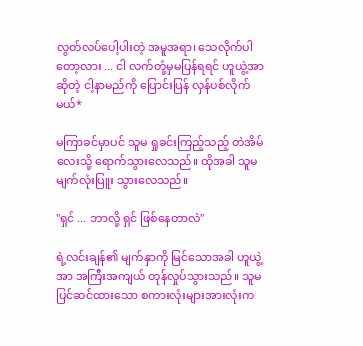လွတ်လပ်ပေါ့ပါးတဲ့ အမူအရာ၊ သေလိုက်ပါတော့လား ... ငါ လက်တုံ့မှမပြန်ရရင် ဟူယွဲ့အာဆိုတဲ့ ငါ့နာမည်ကို ပြောင်းပြန် လှန်ပစ်လိုက်မယ်*

မကြာခင်မှာပင် သူမ ရှုခင်းကြည့်သည့် တဲအိမ်လေးသို့ ရောက်သွားလေသည်။ ထိုအခါ သူမ မျက်လုံးပြူး သွားလေသည်။

"ရှင် ... ဘာလို့ ရှင် ဖြစ်နေတာလဲ"

ရဲ့လင်းချန်၏ မျက်နှာကို မြင်သောအခါ ဟူယွဲ့အာ အကြီးအကျယ် တုန်လှုပ်သွားသည်။ သူမ ပြင်ဆင်ထားသော စကားလုံးများအားလုံးက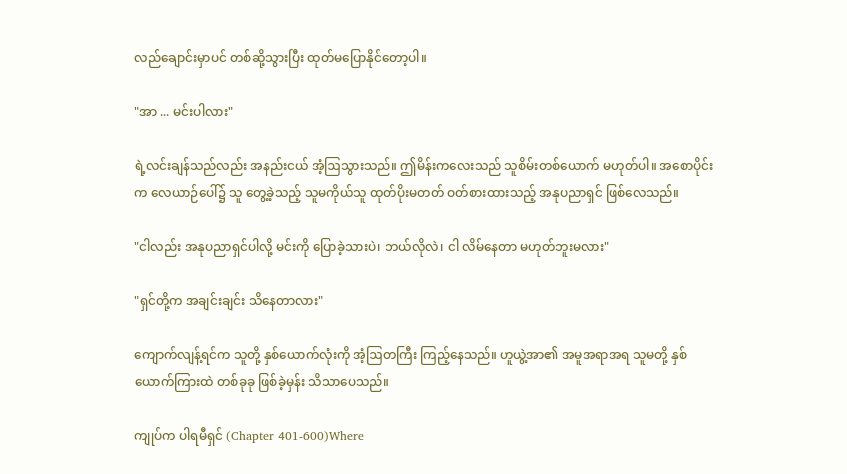လည်ချောင်းမှာပင် တစ်ဆို့သွားပြီး ထုတ်မပြောနိုင်တော့ပါ။

"အာ ... မင်းပါလား"

ရဲ့လင်းချန်သည်လည်း အနည်းငယ် အံ့ဩသွားသည်။ ဤမိန်းကလေးသည် သူစိမ်းတစ်ယောက် မဟုတ်ပါ။ အစောပိုင်းက လေယာဉ်ပေါ်၌ သူ‌ တွေ့ခဲ့သည့် သူမကိုယ်သူ ထုတ်ပိုးမတတ် ဝတ်စားထားသည့် အနုပညာရှင် ဖြစ်လေသည်။

"ငါလည်း အနုပညာရှင်ပါလို့ မင်းကို ပြောခဲ့သားပဲ၊ ဘယ်လိုလဲ၊ ငါ လိမ်နေတာ မဟုတ်ဘူးမလား"

"ရှင်တို့က အချင်းချင်း သိနေတာလား"

ကျောက်လျန့်ရင်က သူတို့ နှစ်ယောက်လုံးကို အံ့ဩတကြီး ကြည့်နေသည်။ ဟူယွဲ့အာ၏ အမူအရာအရ သူမတို့ နှစ်ယောက်ကြားထဲ တစ်ခုခု ဖြစ်ခဲ့မှန်း သိသာပေသည်။

ကျုပ်က ပါရမီရှင် (Chapter 401-600)Where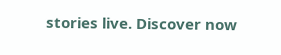stories live. Discover now